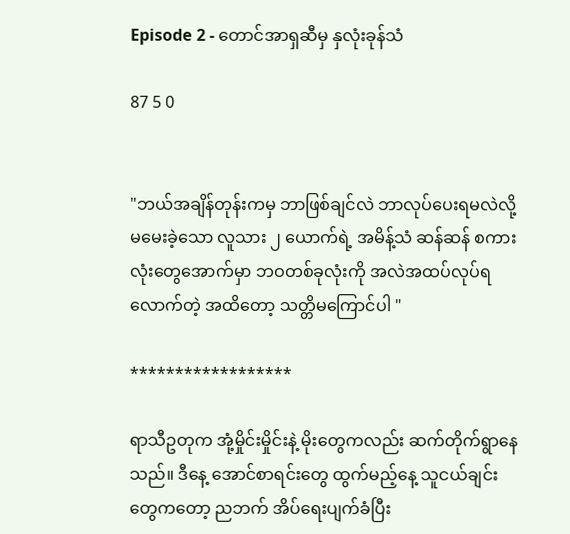Episode 2 - တောင်အာရှဆီမှ နှလုံးခုန်သံ

87 5 0


"ဘယ်အချိန်တုန်းကမှ ဘာဖြစ်ချင်လဲ ဘာလုပ်ပေးရမလဲလို့ မမေးခဲ့သော လူသား ၂ ယောက်ရဲ့ အမိန့်သံ ဆန်ဆန် စကားလုံးတွေအောက်မှာ ဘဝတစ်ခုလုံးကို အလဲအထပ်လုပ်ရလောက်တဲ့ အထိတော့ သတ္တိမကြောင်ပါ "

******************

ရာသီဥတုက အုံ့မှိုင်းမှိုင်းနဲ့ မိုးတွေကလည်း ဆက်တိုက်ရွာနေသည်။ ဒီနေ့ အောင်စာရင်းတွေ ထွက်မည့်နေ့ သူငယ်ချင်း တွေကတော့ ညဘက် အိပ်ရေးပျက်ခံပြီး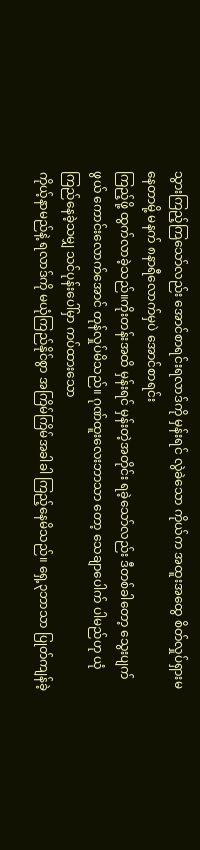သွားကြည့်ကြသော်လည်း အောင်စာရင်းရလာဒ်ကို မှန်းရင် လွဲခဲသော ကိုယ်က အထူးအထွေ စိတ်လှုပ်ရှားမနေတာမို့ မနက် ၈နာရီလောက်မှပဲ အောင်စာရင်း
ကြည့်ဖို့ ထွက်လာခဲ့သည်။ကိုးတန်းအထိ မှန်းရင် မှန်းတဲ့အတိုင်း ရခဲ့သော်လည်း ဒီတစ်ခါတော့ သွေးပျက်ဖွယ် ကောင်းလောက်အောင် တုန်လှုပ်မိသည်။ ဂုဏ်ထူးလေးဘာသာ တော့ သေချာပေါက် ပါမည်ဟု ယုံကြည်နေခဲ့သမျှ သင်ပုန်းပေါ်မှာ ကပ်ထားသော
ကိုယ့်နာမည်နဲ့ ရလာဒ်ကို မယုံကြည်နိုင်စွာ အကြိမ်ကြိမ်အခါခါ ကြည့်နေမိသည်။ ရှေ့၃ဘာသာ ပြုတ်ကျန်ခဲ့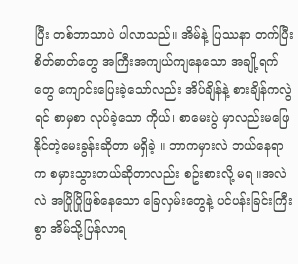ပြီး တစ်ဘာသာပဲ ပါလာသည်။ အိမ်နဲ့ ပြဿနာ တက်ပြီး စိတ်ဓာတ်တွေ အကြီးအကျယ်ကျနေသော အချို့ရက်တွေ ကျောင်းပြေးခဲ့သော်လည်း အိပ်ချိန်နဲ့ စားချိန်ကလွဲရင် စာမှစာ လုပ်ခဲ့သော ကိုယ်၊ စာမေးပွဲ မှာလည်းမဖြေနိုင်တဲ့မေးခွန်းဆိုတာ မရှိခဲ့ ။ ဘာကမှားလဲ ဘယ်နေရာက စမှားသွားတယ်ဆိုတာလည်း စဥ်းစားလို့ မရ ။အလဲလဲ အပြိုပြိုဖြစ်နေသော ခြေလှမ်းတွေနဲ့ ပင်ပန်းခြင်းကြီးစွာ အိမ်သို့ပြန်လာရ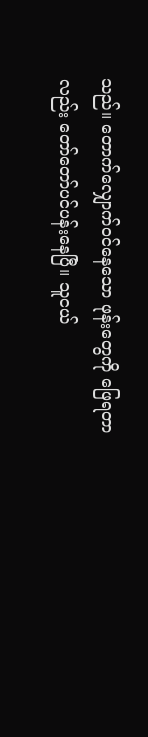သည်။ တောက်လျှောက်ဝင်နေသော ဖုန်းတွေကို ဖြေရတာလည်း တော်တော်ပင်ပန်းနေပြီ။ သူငယ်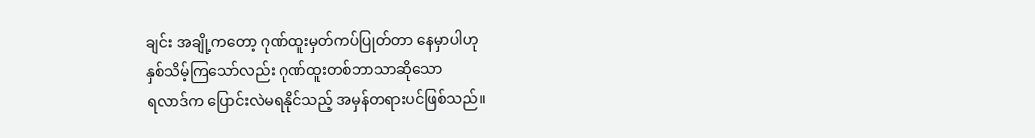ချင်း အချို့ကတော့ ဂုဏ်ထူးမှတ်ကပ်ပြုတ်တာ နေမှာပါဟု
နှစ်သိမ့်ကြသော်လည်း ဂုဏ်ထူးတစ်ဘာသာဆိုသော
ရလာဒ်က ပြောင်းလဲမရနိုင်သည့် အမှန်တရားပင်ဖြစ်သည်။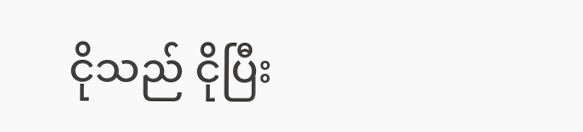ငိုသည် ငိုပြီး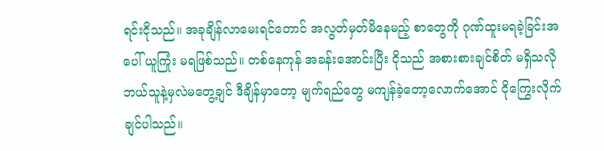ရင်းငိုသည်။ အခုချိန်လာမေးရင်တောင် အလွတ်မှတ်မိနေမည့် စာတွေကို ဂုဏ်ထူးမရခဲ့ခြင်းအပေါ် ယူကြုံး မရဖြစ်သည်။ တစ်နေကုန် အခန်းအောင်းပြီး ငိုသည် အစားစားချင်စိတ် မရှိသလို ဘယ်သူနဲ့မှလဲမတွေ့ချင် ဒီချိန်မှာတော့ မျက်ရည်တွေ မကျန်ခဲ့တော့လောက်အောင် ငိုကြွေးလိုက်ချင်ပါသည်။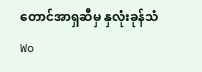တောင်အာရှဆီမှ နှလုံးခုန်သံWo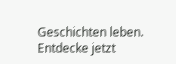Geschichten leben. Entdecke jetzt